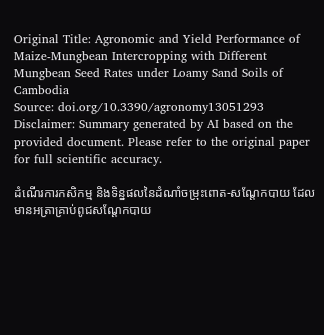Original Title: Agronomic and Yield Performance of Maize-Mungbean Intercropping with Different Mungbean Seed Rates under Loamy Sand Soils of Cambodia
Source: doi.org/10.3390/agronomy13051293
Disclaimer: Summary generated by AI based on the provided document. Please refer to the original paper for full scientific accuracy.

ដំណើរការកសិកម្ម និងទិន្នផលនៃដំណាំចម្រុះពោត-សណ្តែកបាយ ដែលមានអត្រាគ្រាប់ពូជសណ្តែកបាយ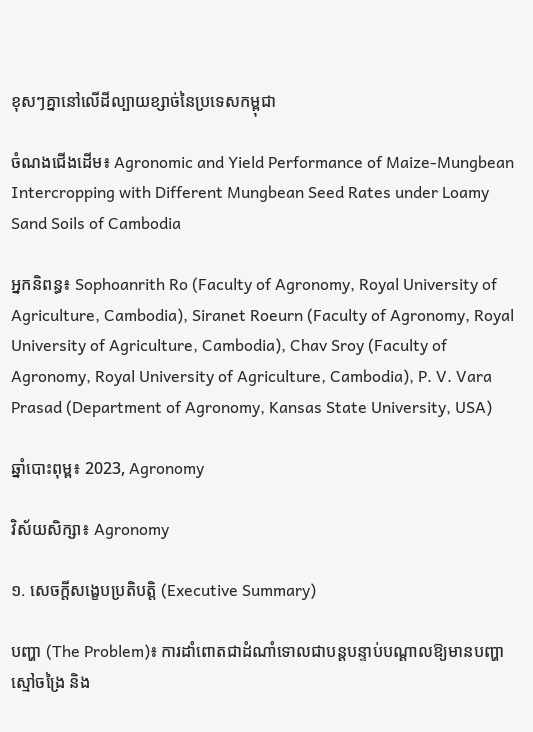ខុសៗគ្នានៅលើដីល្បាយខ្សាច់នៃប្រទេសកម្ពុជា

ចំណងជើងដើម៖ Agronomic and Yield Performance of Maize-Mungbean Intercropping with Different Mungbean Seed Rates under Loamy Sand Soils of Cambodia

អ្នកនិពន្ធ៖ Sophoanrith Ro (Faculty of Agronomy, Royal University of Agriculture, Cambodia), Siranet Roeurn (Faculty of Agronomy, Royal University of Agriculture, Cambodia), Chav Sroy (Faculty of Agronomy, Royal University of Agriculture, Cambodia), P. V. Vara Prasad (Department of Agronomy, Kansas State University, USA)

ឆ្នាំបោះពុម្ព៖ 2023, Agronomy

វិស័យសិក្សា៖ Agronomy

១. សេចក្តីសង្ខេបប្រតិបត្តិ (Executive Summary)

បញ្ហា (The Problem)៖ ការដាំពោតជាដំណាំទោលជាបន្តបន្ទាប់បណ្តាលឱ្យមានបញ្ហាស្មៅចង្រៃ និង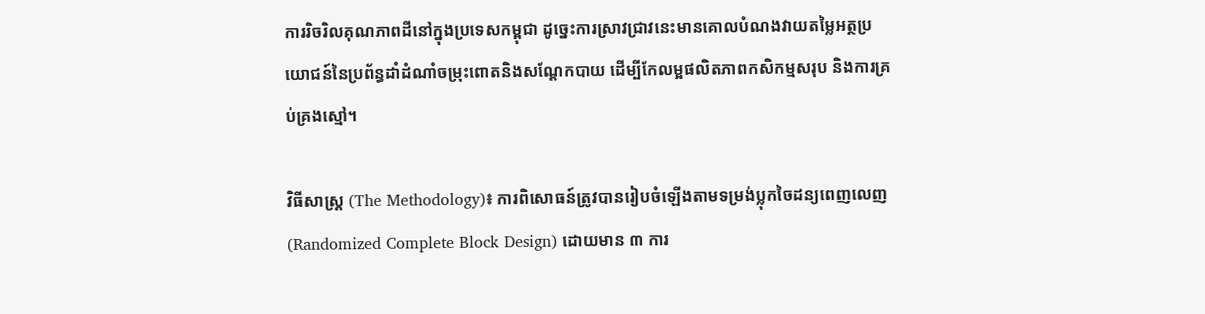ការរិចរិលគុណភាពដីនៅក្នុងប្រទេសកម្ពុជា ដូច្នេះការស្រាវជ្រាវនេះមានគោលបំណងវាយតម្លៃអត្ថប្រយោជន៍នៃប្រព័ន្ធដាំដំណាំចម្រុះពោតនិងសណ្តែកបាយ ដើម្បីកែលម្អផលិតភាពកសិកម្មសរុប និងការគ្រប់គ្រងស្មៅ។

វិធីសាស្ត្រ (The Methodology)៖ ការពិសោធន៍ត្រូវបានរៀបចំឡើងតាមទម្រង់ប្លុកចៃដន្យពេញលេញ (Randomized Complete Block Design) ដោយមាន ៣ ការ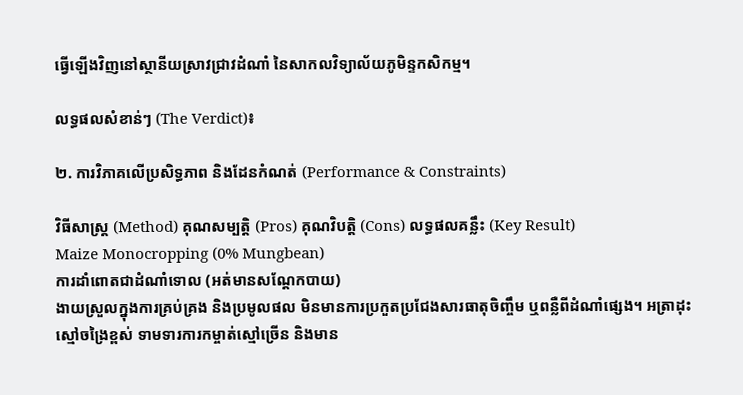ធ្វើឡើងវិញនៅស្ថានីយស្រាវជ្រាវដំណាំ នៃសាកលវិទ្យាល័យភូមិន្ទកសិកម្ម។

លទ្ធផលសំខាន់ៗ (The Verdict)៖

២. ការវិភាគលើប្រសិទ្ធភាព និងដែនកំណត់ (Performance & Constraints)

វិធីសាស្ត្រ (Method) គុណសម្បត្តិ (Pros) គុណវិបត្តិ (Cons) លទ្ធផលគន្លឹះ (Key Result)
Maize Monocropping (0% Mungbean)
ការដាំពោតជាដំណាំទោល (អត់មានសណ្តែកបាយ)
ងាយស្រួលក្នុងការគ្រប់គ្រង និងប្រមូលផល មិនមានការប្រកួតប្រជែងសារធាតុចិញ្ចឹម ឬពន្លឺពីដំណាំផ្សេង។ អត្រាដុះស្មៅចង្រៃខ្ពស់ ទាមទារការកម្ចាត់ស្មៅច្រើន និងមាន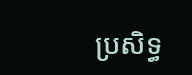ប្រសិទ្ធ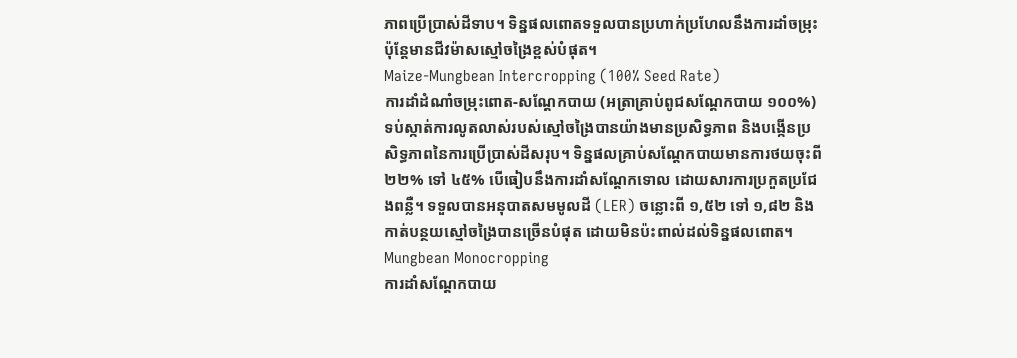ភាពប្រើប្រាស់ដីទាប។ ទិន្នផលពោតទទួលបានប្រហាក់ប្រហែលនឹងការដាំចម្រុះ ប៉ុន្តែមានជីវម៉ាសស្មៅចង្រៃខ្ពស់បំផុត។
Maize-Mungbean Intercropping (100% Seed Rate)
ការដាំដំណាំចម្រុះពោត-សណ្តែកបាយ (អត្រាគ្រាប់ពូជសណ្តែកបាយ ១០០%)
ទប់ស្កាត់ការលូតលាស់របស់ស្មៅចង្រៃបានយ៉ាងមានប្រសិទ្ធភាព និងបង្កើនប្រសិទ្ធភាពនៃការប្រើប្រាស់ដីសរុប។ ទិន្នផលគ្រាប់សណ្តែកបាយមានការថយចុះពី ២២% ទៅ ៤៥% បើធៀបនឹងការដាំសណ្តែកទោល ដោយសារការប្រកួតប្រជែងពន្លឺ។ ទទួលបានអនុបាតសមមូលដី (LER) ចន្លោះពី ១,៥២ ទៅ ១,៨២ និងកាត់បន្ថយស្មៅចង្រៃបានច្រើនបំផុត ដោយមិនប៉ះពាល់ដល់ទិន្នផលពោត។
Mungbean Monocropping
ការដាំសណ្តែកបាយ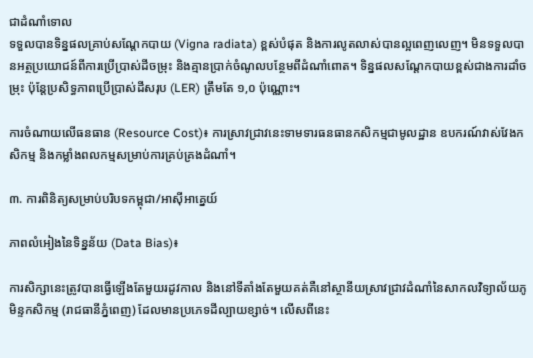ជាដំណាំទោល
ទទួលបានទិន្នផលគ្រាប់សណ្តែកបាយ (Vigna radiata) ខ្ពស់បំផុត និងការលូតលាស់បានល្អពេញលេញ។ មិនទទួលបានអត្ថប្រយោជន៍ពីការប្រើប្រាស់ដីចម្រុះ និងគ្មានប្រាក់ចំណូលបន្ថែមពីដំណាំពោត។ ទិន្នផលសណ្តែកបាយខ្ពស់ជាងការដាំចម្រុះ ប៉ុន្តែប្រសិទ្ធភាពប្រើប្រាស់ដីសរុប (LER) ត្រឹមតែ ១,០ ប៉ុណ្ណោះ។

ការចំណាយលើធនធាន (Resource Cost)៖ ការស្រាវជ្រាវនេះទាមទារធនធានកសិកម្មជាមូលដ្ឋាន ឧបករណ៍វាស់វែងកសិកម្ម និងកម្លាំងពលកម្មសម្រាប់ការគ្រប់គ្រងដំណាំ។

៣. ការពិនិត្យសម្រាប់បរិបទកម្ពុជា/អាស៊ីអាគ្នេយ៍

ភាពលំអៀងនៃទិន្នន័យ (Data Bias)៖

ការសិក្សានេះត្រូវបានធ្វើឡើងតែមួយរដូវកាល និងនៅទីតាំងតែមួយគត់គឺនៅស្ថានីយស្រាវជ្រាវដំណាំនៃសាកលវិទ្យាល័យភូមិន្ទកសិកម្ម (រាជធានីភ្នំពេញ) ដែលមានប្រភេទដីល្បាយខ្សាច់។ លើសពីនេះ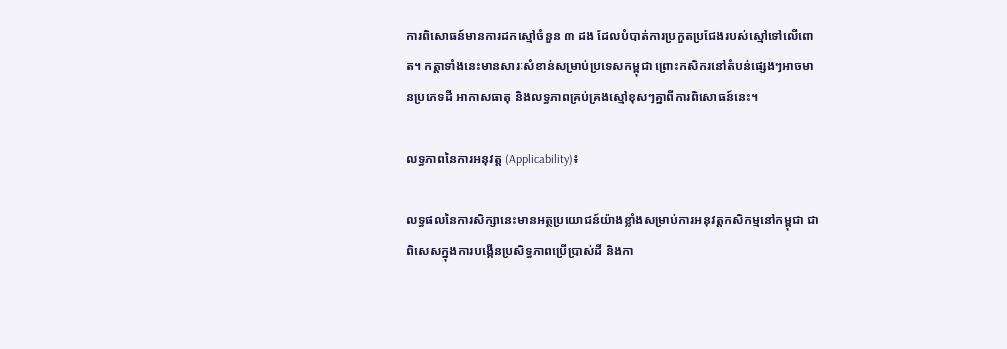ការពិសោធន៍មានការដកស្មៅចំនួន ៣ ដង ដែលបំបាត់ការប្រកួតប្រជែងរបស់ស្មៅទៅលើពោត។ កត្តាទាំងនេះមានសារៈសំខាន់សម្រាប់ប្រទេសកម្ពុជា ព្រោះកសិករនៅតំបន់ផ្សេងៗអាចមានប្រភេទដី អាកាសធាតុ និងលទ្ធភាពគ្រប់គ្រងស្មៅខុសៗគ្នាពីការពិសោធន៍នេះ។

លទ្ធភាពនៃការអនុវត្ត (Applicability)៖

លទ្ធផលនៃការសិក្សានេះមានអត្ថប្រយោជន៍យ៉ាងខ្លាំងសម្រាប់ការអនុវត្តកសិកម្មនៅកម្ពុជា ជាពិសេសក្នុងការបង្កើនប្រសិទ្ធភាពប្រើប្រាស់ដី និងកា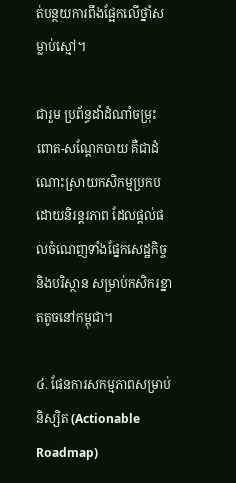ត់បន្ថយការពឹងផ្អែកលើថ្នាំសម្លាប់ស្មៅ។

ជារួម ប្រព័ន្ធដាំដំណាំចម្រុះពោត-សណ្តែកបាយ គឺជាដំណោះស្រាយកសិកម្មប្រកបដោយនិរន្តរភាព ដែលផ្តល់ផលចំណេញទាំងផ្នែកសេដ្ឋកិច្ច និងបរិស្ថាន សម្រាប់កសិករខ្នាតតូចនៅកម្ពុជា។

៤. ផែនការសកម្មភាពសម្រាប់និស្សិត (Actionable Roadmap)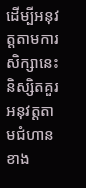ដើម្បីអនុវត្តតាមការសិក្សានេះ និស្សិតគួរអនុវត្តតាមជំហានខាង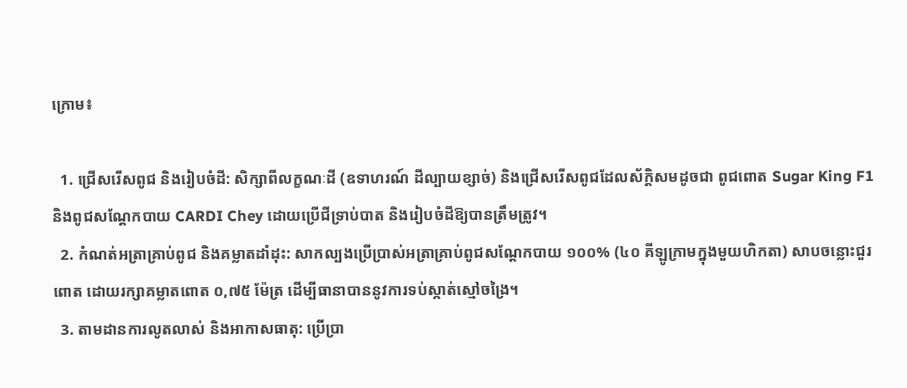ក្រោម៖

  1. ជ្រើសរើសពូជ និងរៀបចំដី: សិក្សាពីលក្ខណៈដី (ឧទាហរណ៍ ដីល្បាយខ្សាច់) និងជ្រើសរើសពូជដែលស័ក្តិសមដូចជា ពូជពោត Sugar King F1 និងពូជសណ្តែកបាយ CARDI Chey ដោយប្រើជីទ្រាប់បាត និងរៀបចំដីឱ្យបានត្រឹមត្រូវ។
  2. កំណត់អត្រាគ្រាប់ពូជ និងគម្លាតដាំដុះ: សាកល្បងប្រើប្រាស់អត្រាគ្រាប់ពូជសណ្តែកបាយ ១០០% (៤០ គីឡូក្រាមក្នុងមួយហិកតា) សាបចន្លោះជួរពោត ដោយរក្សាគម្លាតពោត ០,៧៥ ម៉ែត្រ ដើម្បីធានាបាននូវការទប់ស្កាត់ស្មៅចង្រៃ។
  3. តាមដានការលូតលាស់ និងអាកាសធាតុ: ប្រើប្រា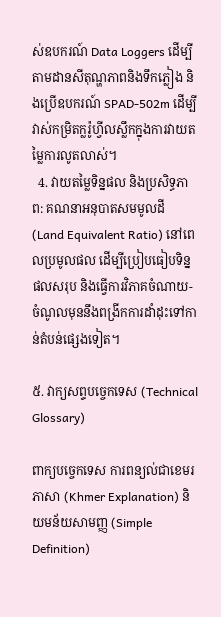ស់ឧបករណ៍ Data Loggers ដើម្បីតាមដានសីតុណ្ហភាពនិងទឹកភ្លៀង និងប្រើឧបករណ៍ SPAD-502m ដើម្បីវាស់កម្រិតក្លរ៉ូហ្វីលស្លឹកក្នុងការវាយតម្លៃការលូតលាស់។
  4. វាយតម្លៃទិន្នផល និងប្រសិទ្ធភាព: គណនាអនុបាតសមមូលដី (Land Equivalent Ratio) នៅពេលប្រមូលផល ដើម្បីប្រៀបធៀបទិន្នផលសរុប និងធ្វើការវិភាគចំណាយ-ចំណូលមុននឹងពង្រីកការដាំដុះទៅកាន់តំបន់ផ្សេងទៀត។

៥. វាក្យសព្ទបច្ចេកទេស (Technical Glossary)

ពាក្យបច្ចេកទេស ការពន្យល់ជាខេមរភាសា (Khmer Explanation) និយមន័យសាមញ្ញ (Simple Definition)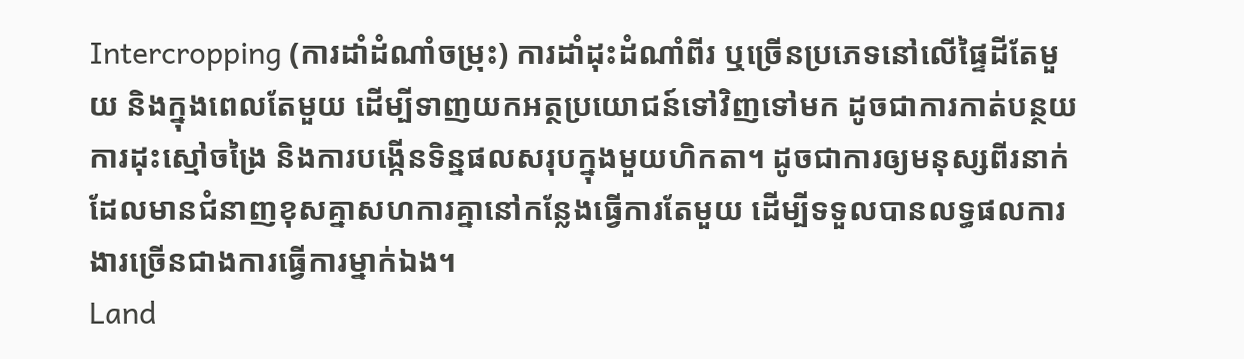Intercropping (ការដាំដំណាំចម្រុះ) ការដាំដុះដំណាំពីរ ឬច្រើនប្រភេទនៅលើផ្ទៃដីតែមួយ និងក្នុងពេលតែមួយ ដើម្បីទាញយកអត្ថប្រយោជន៍ទៅវិញទៅមក ដូចជាការកាត់បន្ថយការដុះស្មៅចង្រៃ និងការបង្កើនទិន្នផលសរុបក្នុងមួយហិកតា។ ដូចជាការឲ្យមនុស្សពីរនាក់ដែលមានជំនាញខុសគ្នាសហការគ្នានៅកន្លែងធ្វើការតែមួយ ដើម្បីទទួលបានលទ្ធផលការងារច្រើនជាងការធ្វើការម្នាក់ឯង។
Land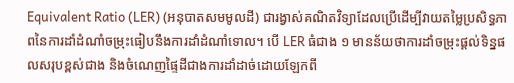Equivalent Ratio (LER) (អនុបាតសមមូលដី) ជារង្វាស់គណិតវិទ្យាដែលប្រើដើម្បីវាយតម្លៃប្រសិទ្ធភាពនៃការដាំដំណាំចម្រុះធៀបនឹងការដាំដំណាំទោល។ បើ LER ធំជាង ១ មានន័យថាការដាំចម្រុះផ្តល់ទិន្នផលសរុបខ្ពស់ជាង និងចំណេញផ្ទៃដីជាងការដាំដាច់ដោយឡែកពី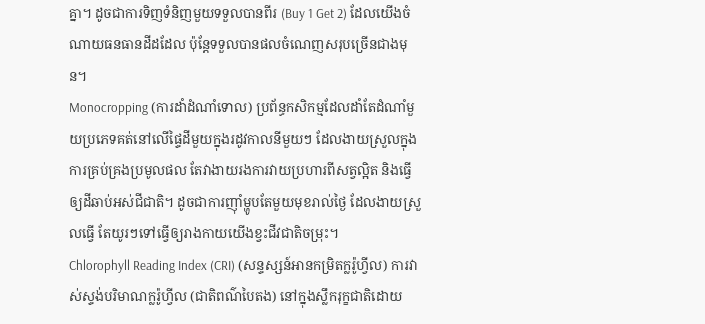គ្នា។ ដូចជាការទិញទំនិញមួយទទួលបានពីរ (Buy 1 Get 2) ដែលយើងចំណាយធនធានដីដដែល ប៉ុន្តែទទួលបានផលចំណេញសរុបច្រើនជាងមុន។
Monocropping (ការដាំដំណាំទោល) ប្រព័ន្ធកសិកម្មដែលដាំតែដំណាំមួយប្រភេទគត់នៅលើផ្ទៃដីមួយក្នុងរដូវកាលនីមួយៗ ដែលងាយស្រួលក្នុងការគ្រប់គ្រងប្រមូលផល តែវាងាយរងការវាយប្រហារពីសត្វល្អិត និងធ្វើឲ្យដីឆាប់អស់ជីជាតិ។ ដូចជាការញ៉ាំម្ហូបតែមួយមុខរាល់ថ្ងៃ ដែលងាយស្រួលធ្វើ តែយូរៗទៅធ្វើឲ្យរាងកាយយើងខ្វះជីវជាតិចម្រុះ។
Chlorophyll Reading Index (CRI) (សន្ទស្សន៍អានកម្រិតក្លរ៉ូហ្វីល) ការវាស់ស្ទង់បរិមាណក្លរ៉ូហ្វីល (ជាតិពណ៌បៃតង) នៅក្នុងស្លឹករុក្ខជាតិដោយ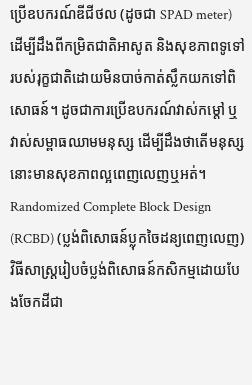ប្រើឧបករណ៍ឌីជីថល (ដូចជា SPAD meter) ដើម្បីដឹងពីកម្រិតជាតិអាសូត និងសុខភាពទូទៅរបស់រុក្ខជាតិដោយមិនបាច់កាត់ស្លឹកយកទៅពិសោធន៍។ ដូចជាការប្រើឧបករណ៍វាស់កម្តៅ ឬវាស់សម្ពាធឈាមមនុស្ស ដើម្បីដឹងថាតើមនុស្សនោះមានសុខភាពល្អពេញលេញឬអត់។
Randomized Complete Block Design (RCBD) (ប្លង់ពិសោធន៍ប្លុកចៃដន្យពេញលេញ) វិធីសាស្ត្ររៀបចំប្លង់ពិសោធន៍កសិកម្មដោយបែងចែកដីជា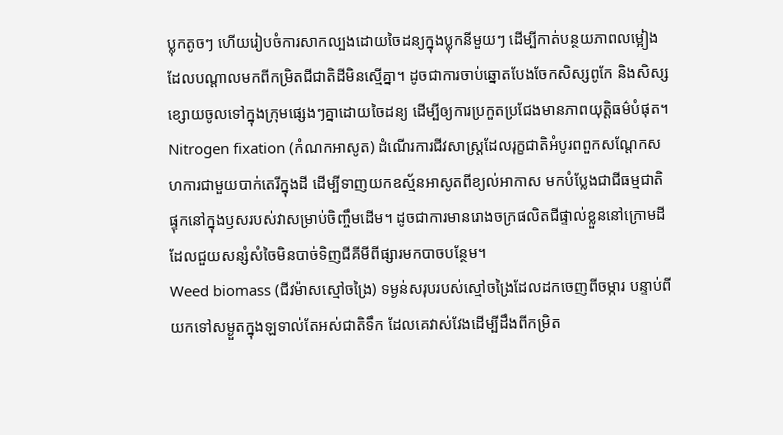ប្លុកតូចៗ ហើយរៀបចំការសាកល្បងដោយចៃដន្យក្នុងប្លុកនីមួយៗ ដើម្បីកាត់បន្ថយភាពលម្អៀងដែលបណ្តាលមកពីកម្រិតជីជាតិដីមិនស្មើគ្នា។ ដូចជាការចាប់ឆ្នោតបែងចែកសិស្សពូកែ និងសិស្សខ្សោយចូលទៅក្នុងក្រុមផ្សេងៗគ្នាដោយចៃដន្យ ដើម្បីឲ្យការប្រកួតប្រជែងមានភាពយុត្តិធម៌បំផុត។
Nitrogen fixation (កំណកអាសូត) ដំណើរការជីវសាស្ត្រដែលរុក្ខជាតិអំបូរពពួកសណ្តែកសហការជាមួយបាក់តេរីក្នុងដី ដើម្បីទាញយកឧស្ម័នអាសូតពីខ្យល់អាកាស មកបំប្លែងជាជីធម្មជាតិផ្ទុកនៅក្នុងឫសរបស់វាសម្រាប់ចិញ្ចឹមដើម។ ដូចជាការមានរោងចក្រផលិតជីផ្ទាល់ខ្លួននៅក្រោមដី ដែលជួយសន្សំសំចៃមិនបាច់ទិញជីគីមីពីផ្សារមកបាចបន្ថែម។
Weed biomass (ជីវម៉ាសស្មៅចង្រៃ) ទម្ងន់សរុបរបស់ស្មៅចង្រៃដែលដកចេញពីចម្ការ បន្ទាប់ពីយកទៅសម្ងួតក្នុងឡទាល់តែអស់ជាតិទឹក ដែលគេវាស់វែងដើម្បីដឹងពីកម្រិត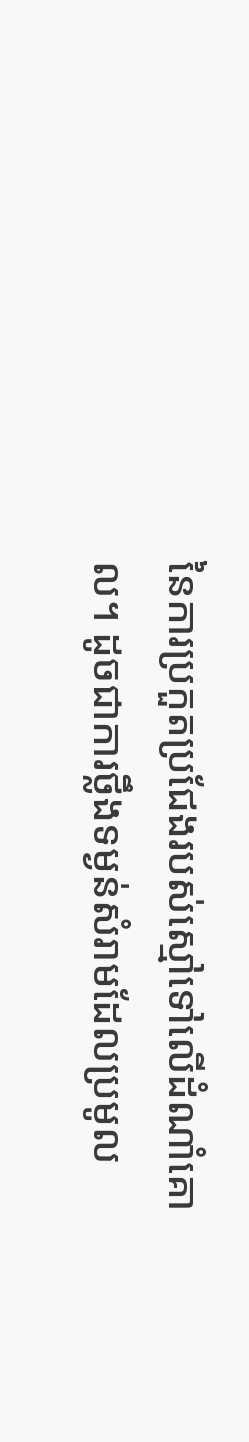នៃការប្រកួតប្រជែងរបស់ស្មៅទៅលើដំណាំគោល។ ដូចជាការថ្លឹងទម្ងន់សំរាមដែលប្រមូល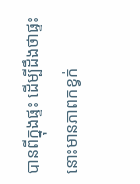បានពីក្នុងផ្ទះ ដើម្បីដឹងថាផ្ទះនោះមានភាពកខ្វក់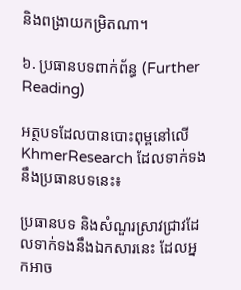និងពង្រាយកម្រិតណា។

៦. ប្រធានបទពាក់ព័ន្ធ (Further Reading)

អត្ថបទដែលបានបោះពុម្ពនៅលើ KhmerResearch ដែលទាក់ទងនឹងប្រធានបទនេះ៖

ប្រធានបទ និងសំណួរស្រាវជ្រាវដែលទាក់ទងនឹងឯកសារនេះ ដែលអ្នកអាច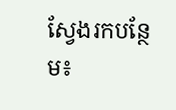ស្វែងរកបន្ថែម៖